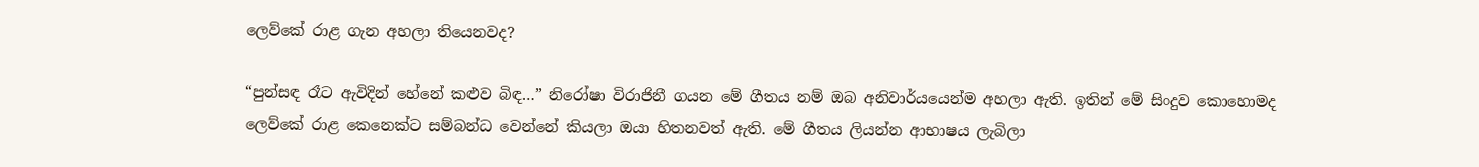ලෙව්කේ රාළ ගැන අහලා තියෙනවද?

“පුන්සඳ රෑට ඇවිදින් හේනේ කළුව බිඳ…” නිරෝෂා විරාජිනී ගයන මේ ගීතය නම් ඔබ අනිවාර්යයෙන්ම අහලා ඇති. ඉතින් මේ සිංදුව කොහොමද ලෙව්කේ රාළ කෙනෙක්ට සම්බන්ධ වෙන්නේ කියලා ඔයා හිතනවත් ඇති. මේ ගීතය ලියන්න ආභාෂය ලැබිලා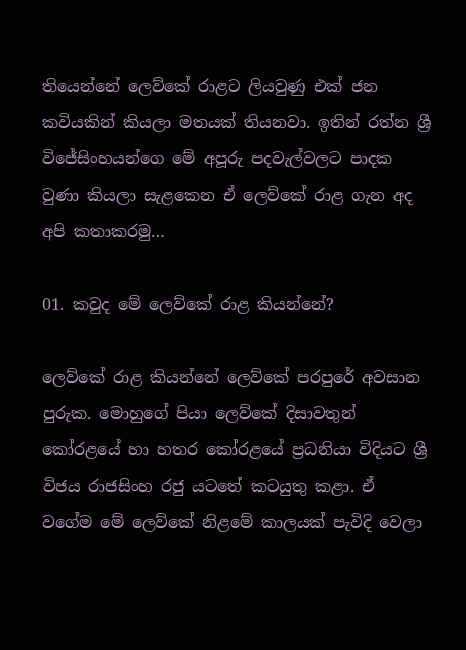තියෙන්නේ ලෙව්කේ රාළට ලියවුණු එක් ජන කවියකින් කියලා මතයක් තියනවා. ඉතින් රත්න ශ්‍රී විජේසිංහයන්ගෙ මේ අපූරු පදවැල්වලට පාදක වුණා කියලා සැළකෙන ඒ ලෙව්කේ රාළ ගැන අද අපි කතාකරමු…

01. කවුද මේ ලෙව්කේ රාළ කියන්නේ?

ලෙව්කේ රාළ කියන්නේ ලෙව්කේ පරපුරේ අවසාන පුරුක. මොහුගේ පියා ලෙව්කේ දිසාවතුන් කෝරළයේ හා හතර කෝරළයේ ප්‍රධනියා විදියට ශ්‍රී විජය රාජසිංහ රජු යටතේ කටයුතු කළා. ඒ වගේම මේ ලෙව්කේ නිළමේ කාලයක් පැවිදි වෙලා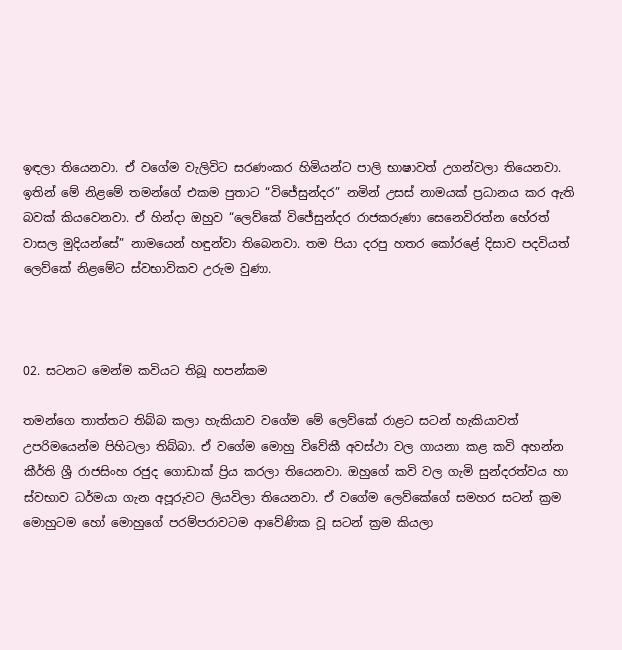ඉඳලා තියෙනවා. ඒ වගේම වැලිවිට සරණංකර හිමියන්ට පාලි භාෂාවත් උගන්වලා තියෙනවා. ඉතින් මේ නිළමේ තමන්ගේ එකම පුතාට “විජේසුන්දර” නමින් උසස් නාමයක් ප්‍රධානය කර ඇති බවක් කියවෙනවා. ඒ හින්දා ඔහුව “ලෙව්කේ විජේසුන්දර රාජකරුණා සෙනෙවිරත්න හේරත් වාසල මුදියන්සේ” නාමයෙන් හඳුන්වා තිබෙනවා. තම පියා දරපු හතර කෝරළේ දිසාව පදවියත් ලෙව්කේ නිළමේට ස්වභාවිකව උරුම වුණා.



02. සටනට මෙන්ම කවියට තිබූ හපන්කම

තමන්ගෙ තාත්තට තිබ්බ කලා හැකියාව වගේම මේ ලෙව්කේ රාළට සටන් හැකියාවත් උපරිමයෙන්ම පිහිටලා තිබ්බා. ඒ වගේම මොහු විවේකී අවස්ථා වල ගායනා කළ කවි අහන්න කීර්ති ශ්‍රී රාජසිංහ රජුද ගොඩාක් ප්‍රිය කරලා තියෙනවා. ඔහුගේ කවි වල ගැමි සුන්දරත්වය හා ස්වභාව ධර්මයා ගැන අපූරුවට ලියවිලා තියෙනවා. ඒ වගේම ලෙව්කේගේ සමහර සටන් ක්‍රම මොහුටම හෝ මොහුගේ පරම්පරාවටම ආවේණික වූ සටන් ක්‍රම කියලා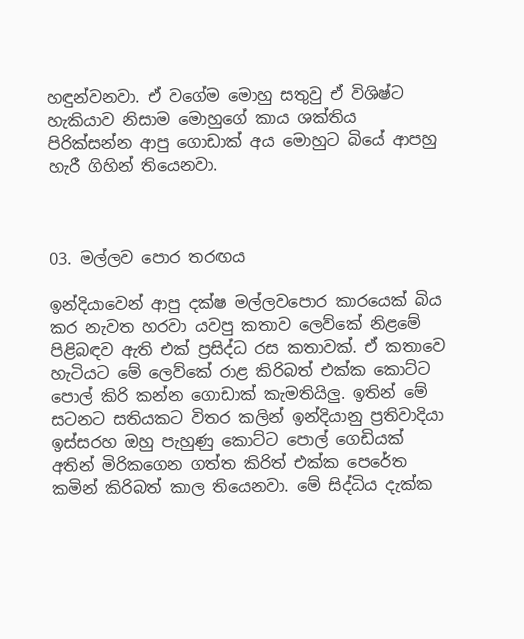හඳුන්වනවා. ඒ වගේම මොහු සතුවු ඒ විශිෂ්ට හැකියාව නිසාම මොහුගේ කාය ශක්තිය පිරික්සන්න ආපු ගොඩාක් අය මොහුට බියේ ආපහු හැරී ගිහින් තියෙනවා.



03. මල්ලව පොර තරඟය

ඉන්දියාවෙන් ආපු දක්ෂ මල්ලවපොර කාරයෙක් බිය කර නැවත හරවා යවපු කතාව ලෙව්කේ නිළමේ පිළිබඳව ඇති එක් ප්‍රසිද්ධ රස කතාවක්. ඒ කතාවෙ හැටියට මේ ලෙව්කේ රාළ කිරිබත් එක්ක කොට්ට පොල් කිරි කන්න ගොඩාක් කැමතියිලු. ඉතින් මේ සටනට සතියකට විතර කලින් ඉන්දියානු ප්‍රතිවාදියා ඉස්සරහ ඔහු පැහුණු කොට්ට පොල් ගෙඩියක් අතින් මිරිකගෙන ගත්ත කිරිත් එක්ක පෙරේත කමින් කිරිබත් කාල තියෙනවා. මේ සිද්ධිය දැක්ක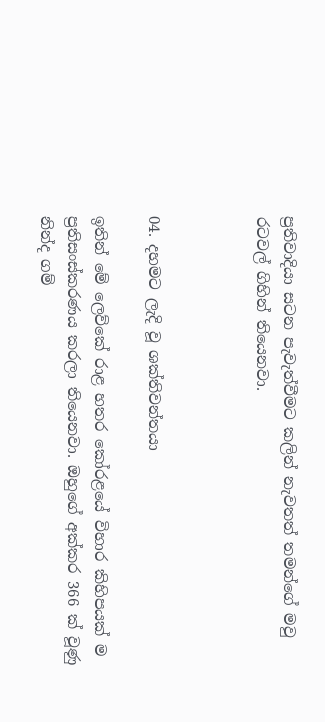ප්‍රතිවාදියා සටන පැවැත්වීමට කලින් නැවතත් තමන්ගේ මවු රටවල් ගිහින් තියෙනවා.



04. දහමට ලැදි වූ ශක්තිවන්තයා

ඉතින් මේ ලෙව්කේ රාළ හතර කෝරළයේ විහාර කිහිපයක් ම ප්‍රතිසංස්කරණය කරලා තියෙනවා. ඔහුගේ අක්කර 366 ක් වූණු නින්ද ගම්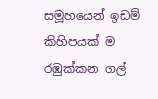සමූහයෙන් ඉඩම් කිහිපයක් ම රඹුක්කන ගල්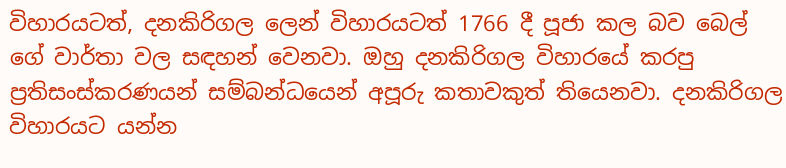විහාරයටත්, දනකිරිගල ලෙන් විහාරයටත් 1766 දී පූජා කල බව බෙල් ගේ වාර්තා වල සඳහන් වෙනවා. ඔහු දනකිරිගල විහාරයේ කරපු ප්‍රතිසංස්කරණයන් සම්බන්ධයෙන් අපූරු කතාවකුත් තියෙනවා. දනකිරිගල විහාරයට යන්න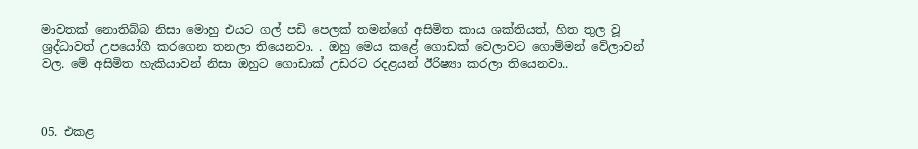මාවතක් නොතිබ්බ නිසා මොහු එයට ගල් පඩි පෙලක් තමන්ගේ අසිමිත කාය ශක්තියත්, හිත තුල වූ ශ්‍රද්ධාවත් උපයෝගී කරගෙන තනලා තියෙනවා. . ඔහු මෙය කළේ ගොඩක් වෙලාවට ගොම්මන් වේලාවන් වල. මේ අසිමිත හැකියාවන් නිසා ඔහුට ගොඩාක් උඩරට රදළයන් ඊරිෂ්‍යා කරලා තියෙනවා..



05. එකළ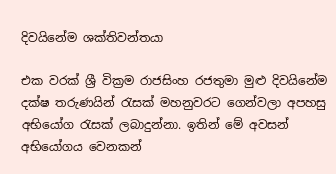දිවයිනේම ශක්තිවන්තයා

එක වරක් ශ්‍රී වික්‍රම රාජසිංහ රජතුමා මුළු දිවයිනේම දක්ෂ තරුණයින් රැසක් මහනුවරට ගෙන්වලා අපහසු අභියෝග රැසක් ලබාදුන්නා. ඉතින් මේ අවසන් අභියෝගය වෙනකන්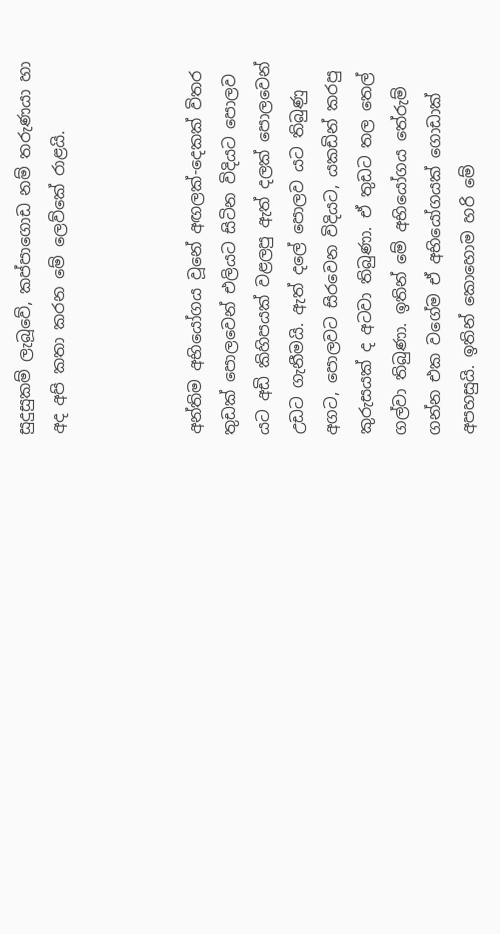සුදුසුකම් ලැබූවේ, කප්පාගොඩ නම් තරුණයා හා අද අපි කතා කරන මේ ලෙව්කේ රාළයි.



අන්තිම අභියෝගය වූනේ අඟලක්-දෙකක් විතර තුඩක් පොලවෙන් එලියට සිටින විදියට පොලව යට අඩි කිහිපයක් වළලපු ඇත් දලක් පොලවෙන් උඩට ගැනීමයි. ඇත් දලේ පොලව යට තිබුණු අගට, පොලවට සිරවෙන විදියට, යකඩින් කරපු කුරුසයක් ද අටවා තිබුණා. ඒ තුඩට තල තෙල් ගල්වා තිබුණා. ඉතින් මේ අභියෝගය තේරුම් ගන්න එක වගේම ඒ අභියෝගයක් ගොඩාක් අපහසුයි. ඉතින් කොහොම හරි මේ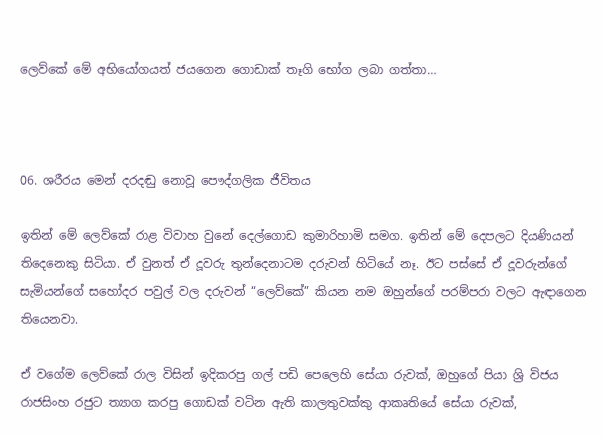ලෙව්කේ මේ අභියෝගයත් ජයගෙන ගොඩාක් තෑගි භෝග ලබා ගත්තා…



06. ශරීරය මෙන් දරදඬු නොවූ පෞද්ගලික ජීවිතය

ඉතින් මේ ලෙව්කේ රාළ විවාහ වුනේ දෙල්ගොඩ කුමාරිහාමි සමග. ඉතින් මේ දෙපලට දියණියන් තිදෙනෙකු සිටියා. ඒ වුනත් ඒ දූවරු තුන්දෙනාටම දරුවන් හිටියේ නෑ. ඊට පස්සේ ඒ දූවරුන්ගේ සැමියන්ගේ සහෝදර පවුල් වල දරුවන් “ලෙව්කේ” කියන නම ඔහුන්ගේ පරම්පරා වලට ඇඳාගෙන තියෙනවා.

ඒ වගේම ලෙව්කේ රාල විසින් ඉදිකරපු ගල් පඩි පෙලෙහි සේයා රුවක්, ඔහුගේ පියා ශ්‍රි විජය රාජසිංහ රජුට ත්‍යාග කරපු ගොඩක් වටින ඇති කාලතුවක්කු ආකෘතියේ සේයා රුවක්,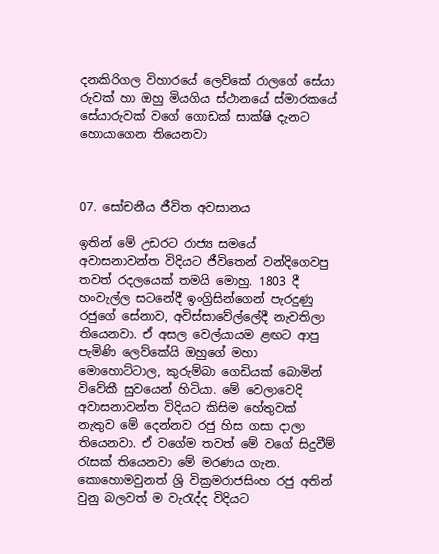දනකිරිගල විහාරයේ ලෙව්කේ රාලගේ සේයා රුවක් හා ඔහු මියගිය ස්ථානයේ ස්මාරකයේ සේයාරුවක් වගේ ගොඩක් සාක්ෂි දැනට හොයාගෙන තියෙනවා



07. සෝචනීය ජීවිත අවසානය

ඉතින් මේ උඩරට රාජ්‍ය සමයේ අවාසනාවන්ත විදියට ජීවිතෙන් වන්දිගෙවපු තවත් රදලයෙක් තමයි මොහු. 1803 දී හංවැල්ල සටනේදී ඉංග්‍රිසින්ගෙන් පැරදුණු රජුගේ සේනාව, අවිස්සාවේල්ලේදී නැවතිලා තියෙනවා. ඒ අසල වෙල්යායම ළඟට ආපු පැමිණි ලෙව්කේයි ඔහුගේ මහා මොහොට්ටාල, කුරුම්බා ගෙඩියක් බොමින් විවේකී සුවයෙන් හිටියා. මේ වෙලාවෙදි අවාසනාවන්ත විදියට කිසිම හේතුවක් නැතුව මේ දෙන්නව රජු හිස ගසා දාලා තියෙනවා. ඒ වගේම තවත් මේ වගේ සිදුවීම් රැසක් තියෙනවා මේ මරණය ගැන. කොහොමවුනත් ශ්‍රි වික්‍රමරාජසිංහ රජු අතින් වුනු බලවත් ම වැරැද්ද විදියට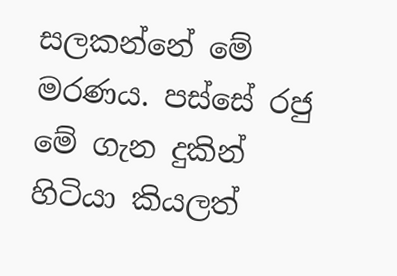සලකන්නේ මේ මරණය. පස්සේ රජු මේ ගැන දුකින් හිටියා කියලත්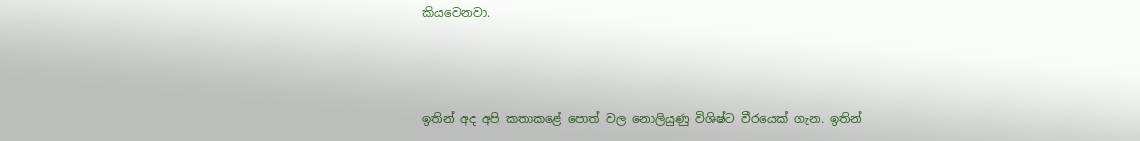කියවෙනවා.



ඉතින් අද අපි කතාකළේ පොත් වල නොලියුණු විශිෂ්ට වීරයෙක් ගැන. ඉතින්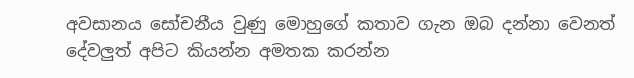අවසානය සෝචනීය වුණු මොහුගේ කතාව ගැන ඔබ දන්නා වෙනත් දේවලුත් අපිට කියන්න අමතක කරන්න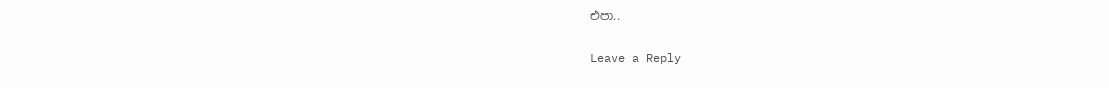එපා..

Leave a Reply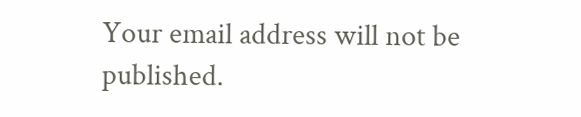Your email address will not be published.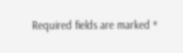Required fields are marked *